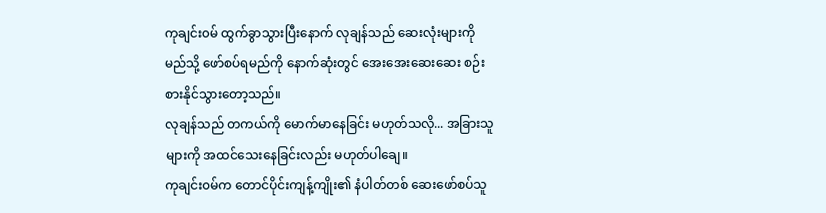ကုချင်း၀မ် ထွက်ခွာသွားပြီးနောက် လုချန်သည် ဆေးလုံးများကို မည်သို့ ဖော်စပ်ရမည်ကို နောက်ဆုံးတွင် အေးအေးဆေးဆေး စဉ်းစားနိုင်သွားတော့သည်။
လုချန်သည် တကယ်ကို မောက်မာနေခြင်း မဟုတ်သလို... အခြားသူများကို အထင်သေးနေခြင်းလည်း မဟုတ်ပါချေ။
ကုချင်း၀မ်က တောင်ပိုင်းကျန့်ကျိုး၏ နံပါတ်တစ် ဆေးဖော်စပ်သူ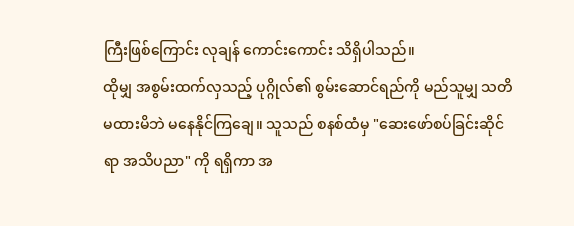ကြီးဖြစ်ကြောင်း လုချန် ကောင်းကောင်း သိရှိပါသည်။
ထိုမျှ အစွမ်းထက်လှသည့် ပုဂ္ဂိုလ်၏ စွမ်းဆောင်ရည်ကို မည်သူမျှ သတိမထားမိဘဲ မနေနိုင်ကြချေ။ သူသည် စနစ်ထံမှ "ဆေးဖော်စပ်ခြင်းဆိုင်ရာ အသိပညာ" ကို ရရှိကာ အ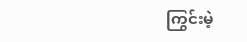ကြွင်းမဲ့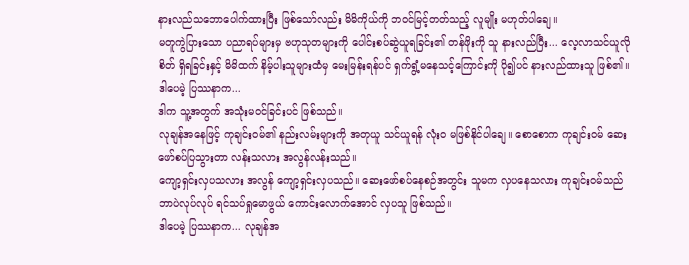နားလည်သဘောပေါက်ထားပြီး ဖြစ်သော်လည်း မိမိကိုယ်ကို ဘဝင်မြင့်တတ်သည့် လူမျိုး မဟုတ်ပါချေ။
မတူကွဲပြားသော ပညာရပ်များမှ ဗဟုသုတများကို ပေါင်းစပ်ဆွဲယူရခြင်း၏ တန်ဖိုးကို သူ နားလည်ပြီး... လေ့လာသင်ယူလိုစိတ် ရှိရခြင်းနှင့် မိမိထက် နိမ့်ပါးသူများထံမှ မေးမြန်းရန်ပင် ရှက်ရွံ့မနေသင့်ကြောင်းကို ပို၍ပင် နားလည်ထားသူ ဖြစ်၏။
ဒါပေမဲ့ ပြဿနာက...
ဒါက သူ့အတွက် အသုံးမဝင်ခြင်းပင် ဖြစ်သည်။
လုချန်အနေဖြင့် ကုချင်း၀မ်၏ နည်းလမ်းများကို အတုယူ သင်ယူရန် လုံးဝ မဖြစ်နိုင်ပါချေ။ စောစောက ကုချင်း၀မ် ဆေးဖော်စပ်ပြသွားတာ လန်းသလား အလွန်လန်းသည်။
ကျော့ရှင်းလှပသလား အလွန် ကျော့ရှင်းလှပသည်။ ဆေးဖော်စပ်နေစဉ်အတွင်း သူမက လှပနေသလား ကုချင်း၀မ်သည် ဘာပဲလုပ်လုပ် ရင်သပ်ရှုမောဖွယ် ကောင်းလောက်အောင် လှပသူ ဖြစ်သည်။
ဒါပေမဲ့ ပြဿနာက... လုချန်အ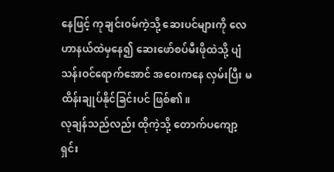နေဖြင့် ကုချင်း၀မ်ကဲ့သို့ ဆေးပင်များကို လေဟာနယ်ထဲမှနေ၍ ဆေးဖော်စပ်မီးဖိုထဲသို့ ပျံသန်းဝင်ရောက်အောင် အဝေးကနေ လှမ်းပြီး မထိန်းချုပ်နိုင်ခြင်းပင် ဖြစ်၏။
လုချန်သည်လည်း ထိုကဲ့သို့ တောက်ပကျော့ရှင်း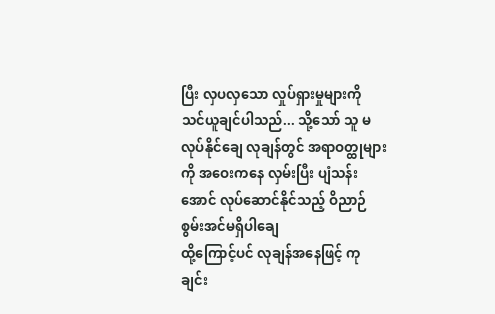ပြီး လှပလှသော လှုပ်ရှားမှုများကို သင်ယူချင်ပါသည်... သို့သော် သူ မလုပ်နိုင်ချေ လုချန်တွင် အရာဝတ္ထုများကို အဝေးကနေ လှမ်းပြီး ပျံသန်းအောင် လုပ်ဆောင်နိုင်သည့် ဝိညာဉ်စွမ်းအင်မရှိပါချေ
ထို့ကြောင့်ပင် လုချန်အနေဖြင့် ကုချင်း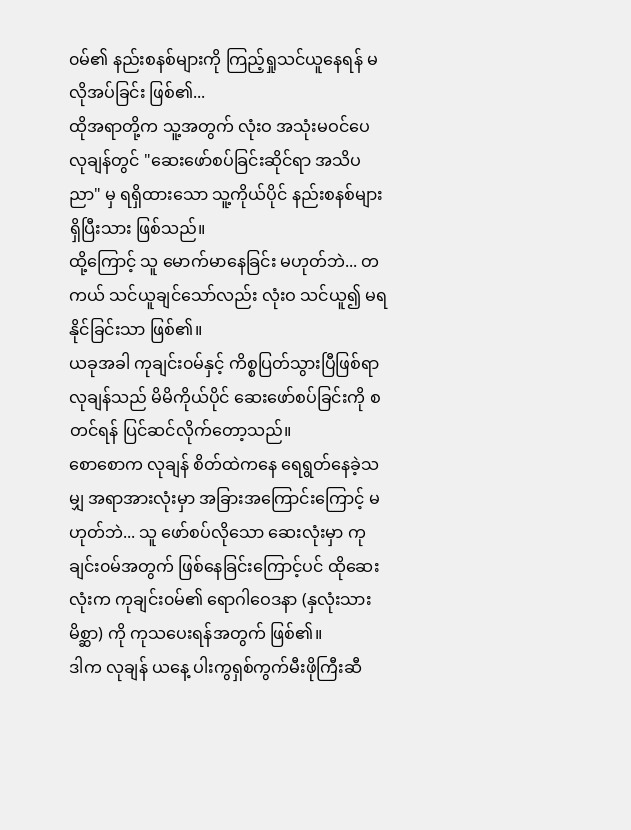၀မ်၏ နည်းစနစ်များကို ကြည့်ရှုသင်ယူနေရန် မလိုအပ်ခြင်း ဖြစ်၏...
ထိုအရာတို့က သူ့အတွက် လုံးဝ အသုံးမဝင်ပေ လုချန်တွင် "ဆေးဖော်စပ်ခြင်းဆိုင်ရာ အသိပညာ" မှ ရရှိထားသော သူ့ကိုယ်ပိုင် နည်းစနစ်များ ရှိပြီးသား ဖြစ်သည်။
ထို့ကြောင့် သူ မောက်မာနေခြင်း မဟုတ်ဘဲ... တကယ် သင်ယူချင်သော်လည်း လုံးဝ သင်ယူ၍ မရနိုင်ခြင်းသာ ဖြစ်၏။
ယခုအခါ ကုချင်း၀မ်နှင့် ကိစ္စပြတ်သွားပြီဖြစ်ရာ လုချန်သည် မိမိကိုယ်ပိုင် ဆေးဖော်စပ်ခြင်းကို စတင်ရန် ပြင်ဆင်လိုက်တော့သည်။
စောစောက လုချန် စိတ်ထဲကနေ ရေရွတ်နေခဲ့သမျှ အရာအားလုံးမှာ အခြားအကြောင်းကြောင့် မဟုတ်ဘဲ... သူ ဖော်စပ်လိုသော ဆေးလုံးမှာ ကုချင်း၀မ်အတွက် ဖြစ်နေခြင်းကြောင့်ပင် ထိုဆေးလုံးက ကုချင်း၀မ်၏ ရောဂါဝေဒနာ (နှလုံးသားမိစ္ဆာ) ကို ကုသပေးရန်အတွက် ဖြစ်၏။
ဒါက လုချန် ယနေ့ ပါးကွရှစ်ကွက်မီးဖိုကြီးဆီ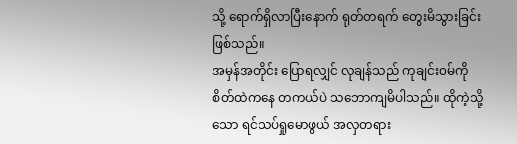သို့ ရောက်ရှိလာပြီးနောက် ရုတ်တရက် တွေးမိသွားခြင်း ဖြစ်သည်။
အမှန်အတိုင်း ပြောရလျှင် လုချန်သည် ကုချင်း၀မ်ကို စိတ်ထဲကနေ တကယ်ပဲ သဘောကျမိပါသည်။ ထိုကဲ့သို့သော ရင်သပ်ရှုမောဖွယ် အလှတရား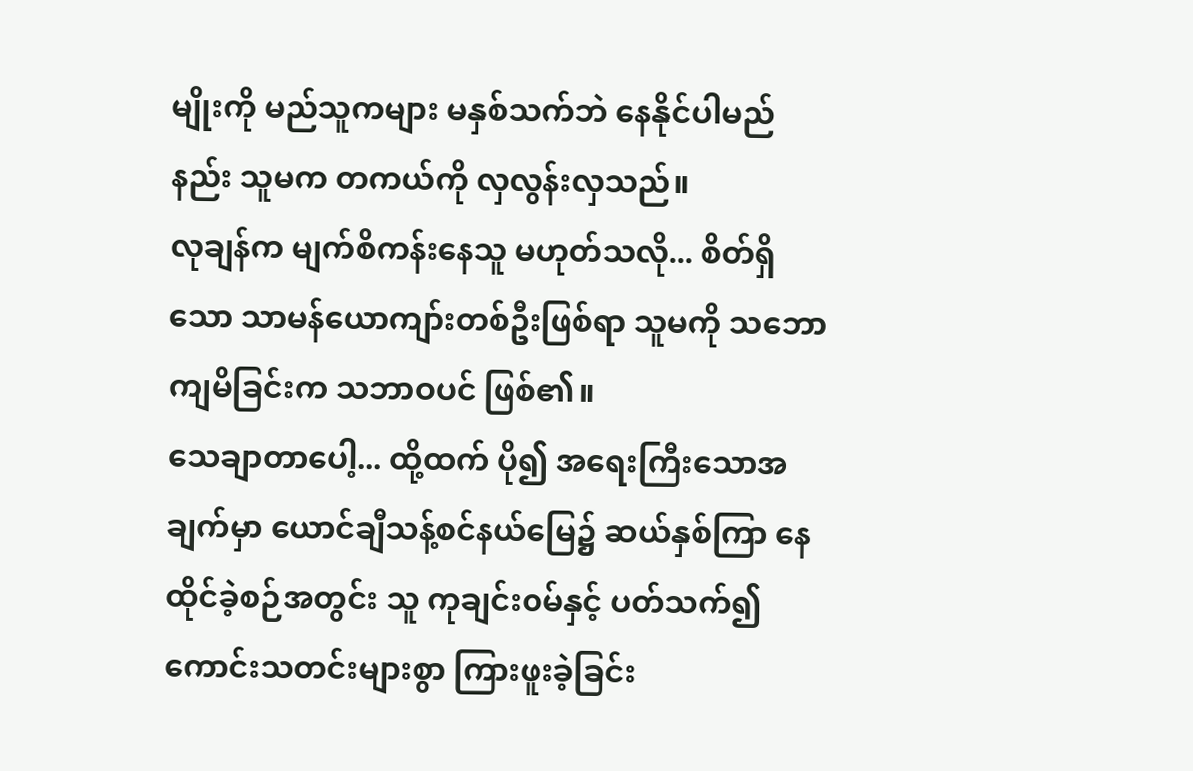မျိုးကို မည်သူကများ မနှစ်သက်ဘဲ နေနိုင်ပါမည်နည်း သူမက တကယ်ကို လှလွန်းလှသည်။
လုချန်က မျက်စိကန်းနေသူ မဟုတ်သလို... စိတ်ရှိသော သာမန်ယောကျာ်းတစ်ဦးဖြစ်ရာ သူမကို သဘောကျမိခြင်းက သဘာဝပင် ဖြစ်၏။
သေချာတာပေါ့... ထို့ထက် ပို၍ အရေးကြီးသောအချက်မှာ ယောင်ချီသန့်စင်နယ်မြေ၌ ဆယ်နှစ်ကြာ နေထိုင်ခဲ့စဉ်အတွင်း သူ ကုချင်း၀မ်နှင့် ပတ်သက်၍ ကောင်းသတင်းများစွာ ကြားဖူးခဲ့ခြင်း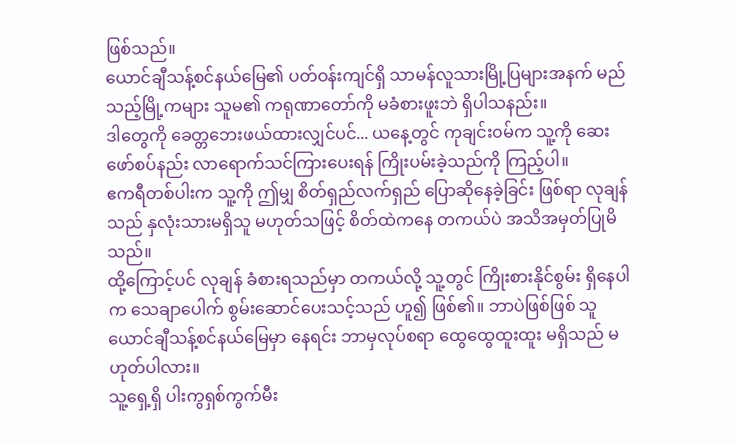ဖြစ်သည်။
ယောင်ချီသန့်စင်နယ်မြေ၏ ပတ်ဝန်းကျင်ရှိ သာမန်လူသားမြို့ပြများအနက် မည်သည့်မြို့ကများ သူမ၏ ကရုဏာတော်ကို မခံစားဖူးဘဲ ရှိပါသနည်း။
ဒါတွေကို ခေတ္တဘေးဖယ်ထားလျှင်ပင်... ယနေ့တွင် ကုချင်း၀မ်က သူ့ကို ဆေးဖော်စပ်နည်း လာရောက်သင်ကြားပေးရန် ကြိုးပမ်းခဲ့သည်ကို ကြည့်ပါ။
ဧကရီတစ်ပါးက သူ့ကို ဤမျှ စိတ်ရှည်လက်ရှည် ပြောဆိုနေခဲ့ခြင်း ဖြစ်ရာ လုချန်သည် နှလုံးသားမရှိသူ မဟုတ်သဖြင့် စိတ်ထဲကနေ တကယ်ပဲ အသိအမှတ်ပြုမိသည်။
ထို့ကြောင့်ပင် လုချန် ခံစားရသည်မှာ တကယ်လို့ သူ့တွင် ကြိုးစားနိုင်စွမ်း ရှိနေပါက သေချာပေါက် စွမ်းဆောင်ပေးသင့်သည် ဟူ၍ ဖြစ်၏။ ဘာပဲဖြစ်ဖြစ် သူ ယောင်ချီသန့်စင်နယ်မြေမှာ နေရင်း ဘာမှလုပ်စရာ ထွေထွေထူးထူး မရှိသည် မဟုတ်ပါလား။
သူ့ရှေ့ရှိ ပါးကွရှစ်ကွက်မီး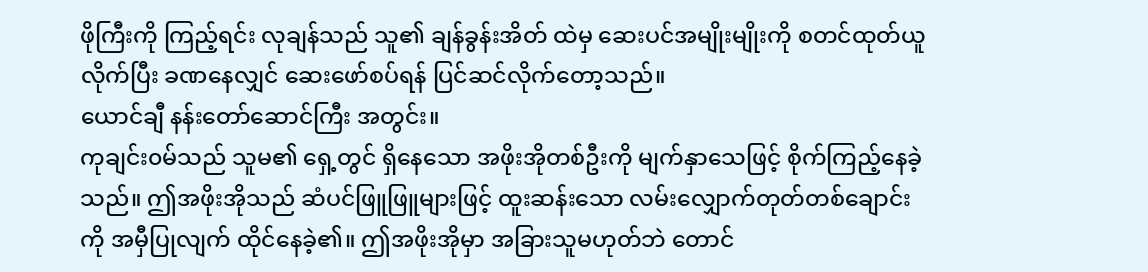ဖိုကြီးကို ကြည့်ရင်း လုချန်သည် သူ၏ ချန်ခွန်းအိတ် ထဲမှ ဆေးပင်အမျိုးမျိုးကို စတင်ထုတ်ယူလိုက်ပြီး ခဏနေလျှင် ဆေးဖော်စပ်ရန် ပြင်ဆင်လိုက်တော့သည်။
ယောင်ချီ နန်းတော်ဆောင်ကြီး အတွင်း။
ကုချင်း၀မ်သည် သူမ၏ ရှေ့တွင် ရှိနေသော အဖိုးအိုတစ်ဦးကို မျက်နှာသေဖြင့် စိုက်ကြည့်နေခဲ့သည်။ ဤအဖိုးအိုသည် ဆံပင်ဖြူဖြူများဖြင့် ထူးဆန်းသော လမ်းလျှောက်တုတ်တစ်ချောင်းကို အမှီပြုလျက် ထိုင်နေခဲ့၏။ ဤအဖိုးအိုမှာ အခြားသူမဟုတ်ဘဲ တောင်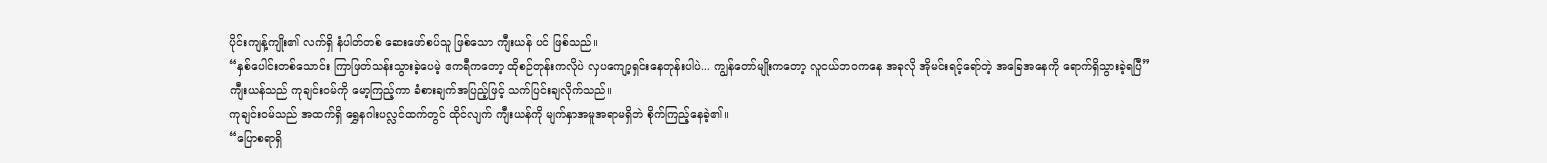ပိုင်းကျန့်ကျိုး၏ လက်ရှိ နံပါတ်တစ် ဆေးဖော်စပ်သူ ဖြစ်သော ကျီးယန် ပင် ဖြစ်သည်။
“နှစ်ပေါင်းတစ်သောင်း ကြာဖြတ်သန်းသွားခဲ့ပေမဲ့ ဧကရီကတော့ ထိုစဉ်တုန်းကလိုပဲ လှပကျော့ရှင်းနေတုန်းပါပဲ... ကျွန်တော်မျိုးကတော့ လူငယ်ဘဝကနေ အခုလို အိုမင်းရင့်ရော်တဲ့ အခြေအနေကို ရောက်ရှိသွားခဲ့ရပြီ”
ကျီးယန်သည် ကုချင်း၀မ်ကို မော့ကြည့်ကာ ခံစားချက်အပြည့်ဖြင့် သက်ပြင်းချလိုက်သည်။
ကုချင်း၀မ်သည် အထက်ရှိ ရွှေနဂါးပလ္လင်ထက်တွင် ထိုင်လျက် ကျီးယန်ကို မျက်နှာအမူအရာမရှိဘဲ စိုက်ကြည့်နေခဲ့၏။
“ပြောစရာရှိ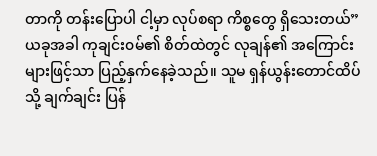တာကို တန်းပြောပါ ငါ့မှာ လုပ်စရာ ကိစ္စတွေ ရှိသေးတယ်”
ယခုအခါ ကုချင်း၀မ်၏ စိတ်ထဲတွင် လုချန်၏ အကြောင်းများဖြင့်သာ ပြည့်နှက်နေခဲ့သည်။ သူမ ရှန်ယွန်းတောင်ထိပ်သို့ ချက်ချင်း ပြန်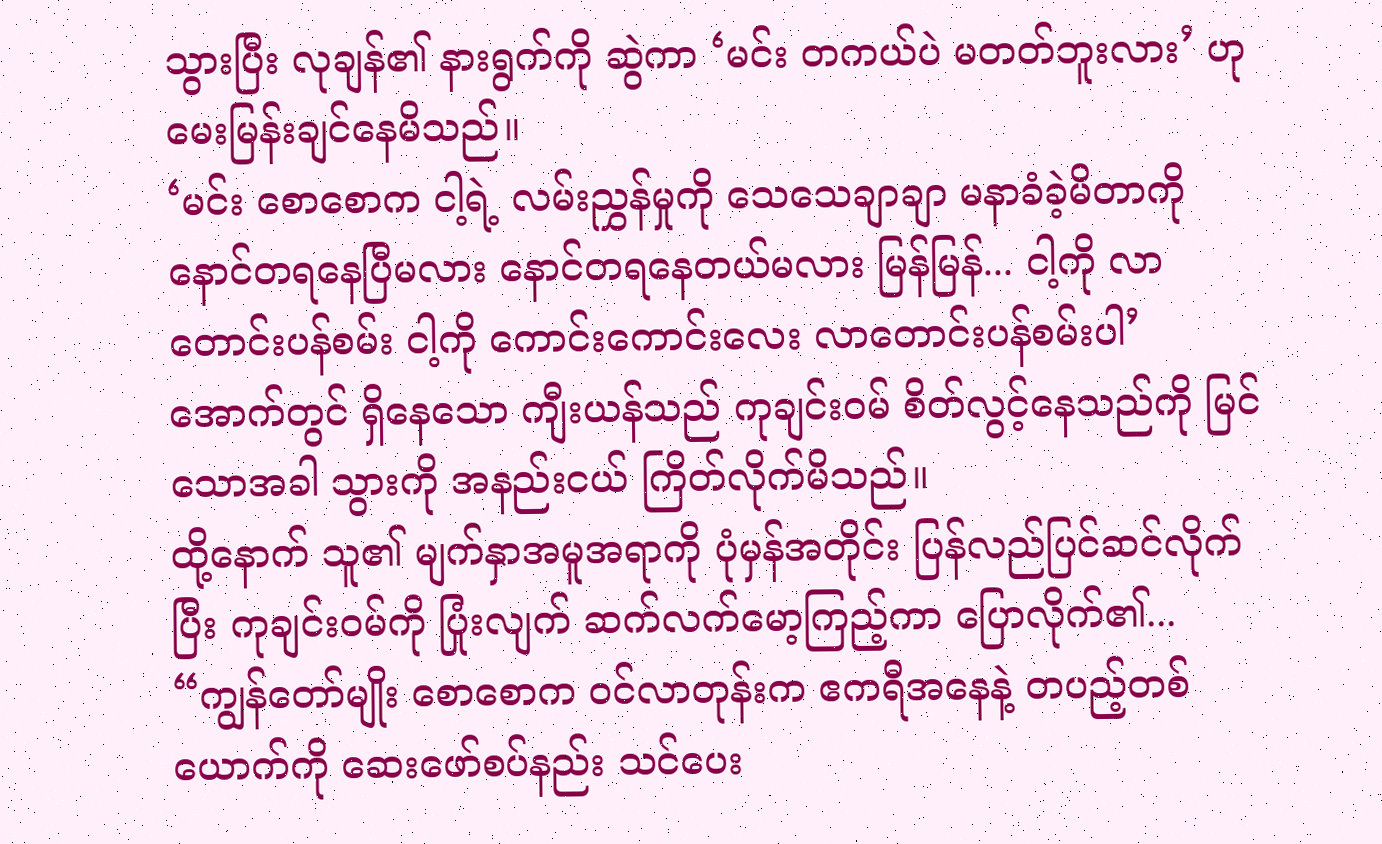သွားပြီး လုချန်၏ နားရွက်ကို ဆွဲကာ ‘မင်း တကယ်ပဲ မတတ်ဘူးလား’ ဟု မေးမြန်းချင်နေမိသည်။
‘မင်း စောစောက ငါ့ရဲ့ လမ်းညွှန်မှုကို သေသေချာချာ မနာခံခဲ့မိတာကို နောင်တရနေပြီမလား နောင်တရနေတယ်မလား မြန်မြန်... ငါ့ကို လာတောင်းပန်စမ်း ငါ့ကို ကောင်းကောင်းလေး လာတောင်းပန်စမ်းပါ’
အောက်တွင် ရှိနေသော ကျီးယန်သည် ကုချင်း၀မ် စိတ်လွင့်နေသည်ကို မြင်သောအခါ သွားကို အနည်းငယ် ကြိတ်လိုက်မိသည်။
ထို့နောက် သူ၏ မျက်နှာအမူအရာကို ပုံမှန်အတိုင်း ပြန်လည်ပြင်ဆင်လိုက်ပြီး ကုချင်း၀မ်ကို ပြုံးလျက် ဆက်လက်မော့ကြည့်ကာ ပြောလိုက်၏...
“ကျွန်တော်မျိုး စောစောက ဝင်လာတုန်းက ဧကရီအနေနဲ့ တပည့်တစ်ယောက်ကို ဆေးဖော်စပ်နည်း သင်ပေး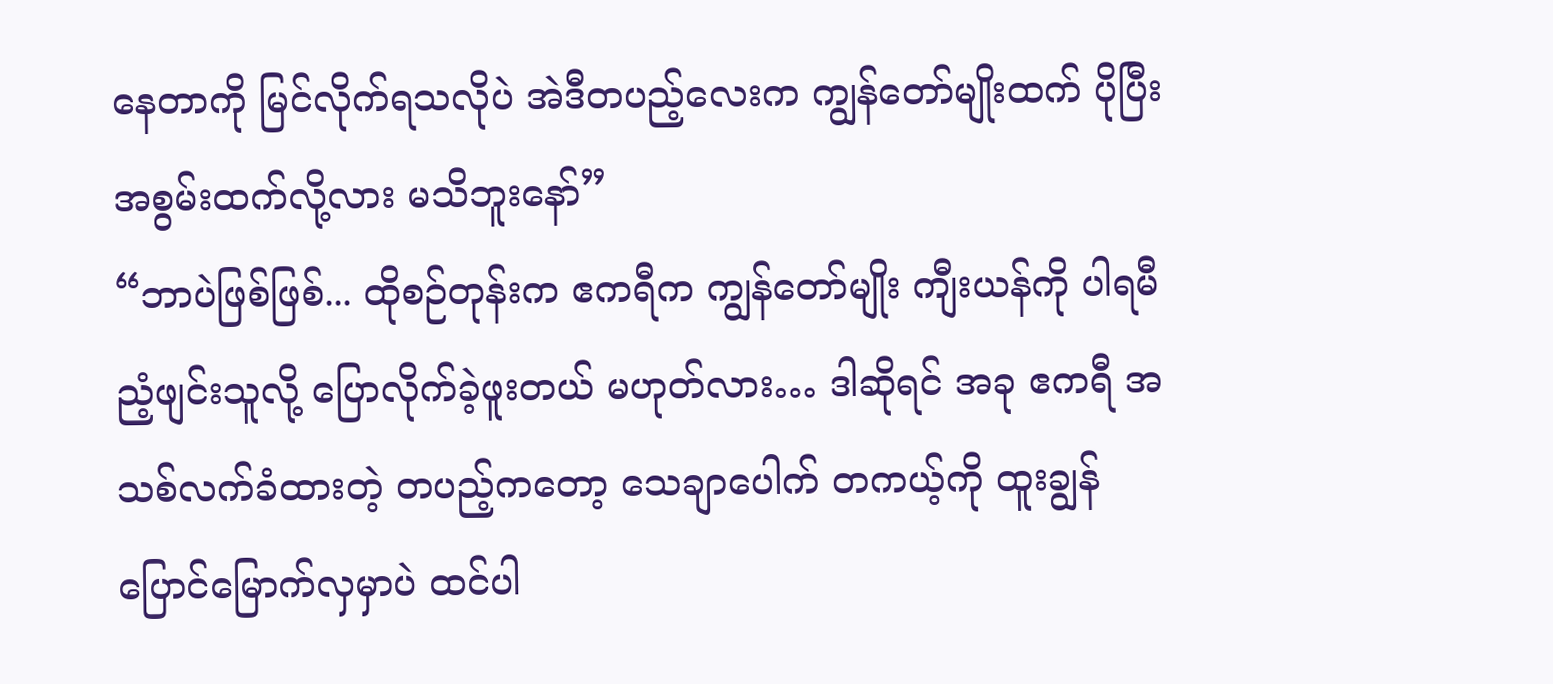နေတာကို မြင်လိုက်ရသလိုပဲ အဲဒီတပည့်လေးက ကျွန်တော်မျိုးထက် ပိုပြီး အစွမ်းထက်လို့လား မသိဘူးနော်”
“ဘာပဲဖြစ်ဖြစ်... ထိုစဉ်တုန်းက ဧကရီက ကျွန်တော်မျိုး ကျီးယန်ကို ပါရမီညံ့ဖျင်းသူလို့ ပြောလိုက်ခဲ့ဖူးတယ် မဟုတ်လား… ဒါဆိုရင် အခု ဧကရီ အသစ်လက်ခံထားတဲ့ တပည့်ကတော့ သေချာပေါက် တကယ့်ကို ထူးချွန်ပြောင်မြောက်လှမှာပဲ ထင်ပါ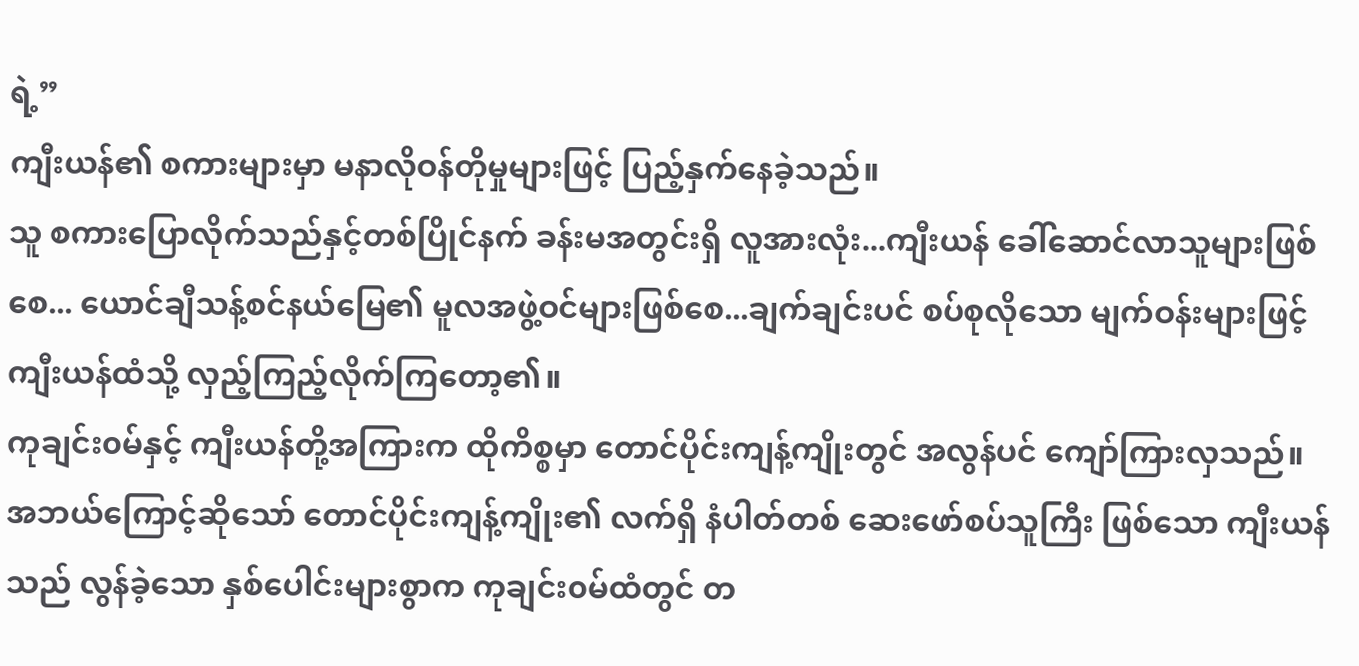ရဲ့”
ကျီးယန်၏ စကားများမှာ မနာလိုဝန်တိုမှုများဖြင့် ပြည့်နှက်နေခဲ့သည်။
သူ စကားပြောလိုက်သည်နှင့်တစ်ပြိုင်နက် ခန်းမအတွင်းရှိ လူအားလုံး...ကျီးယန် ခေါ်ဆောင်လာသူများဖြစ်စေ... ယောင်ချီသန့်စင်နယ်မြေ၏ မူလအဖွဲ့ဝင်များဖြစ်စေ...ချက်ချင်းပင် စပ်စုလိုသော မျက်ဝန်းများဖြင့် ကျီးယန်ထံသို့ လှည့်ကြည့်လိုက်ကြတော့၏။
ကုချင်း၀မ်နှင့် ကျီးယန်တို့အကြားက ထိုကိစ္စမှာ တောင်ပိုင်းကျန့်ကျိုးတွင် အလွန်ပင် ကျော်ကြားလှသည်။
အဘယ်ကြောင့်ဆိုသော် တောင်ပိုင်းကျန့်ကျိုး၏ လက်ရှိ နံပါတ်တစ် ဆေးဖော်စပ်သူကြီး ဖြစ်သော ကျီးယန်သည် လွန်ခဲ့သော နှစ်ပေါင်းများစွာက ကုချင်း၀မ်ထံတွင် တ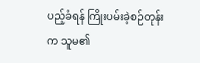ပည့်ခံရန် ကြိုးပမ်းခဲ့စဉ်တုန်းက သူမ၏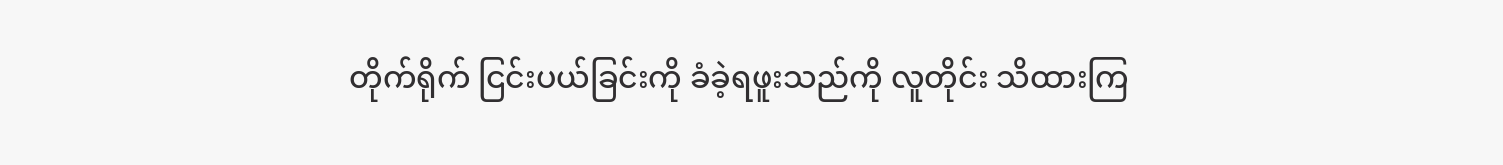တိုက်ရိုက် ငြင်းပယ်ခြင်းကို ခံခဲ့ရဖူးသည်ကို လူတိုင်း သိထားကြ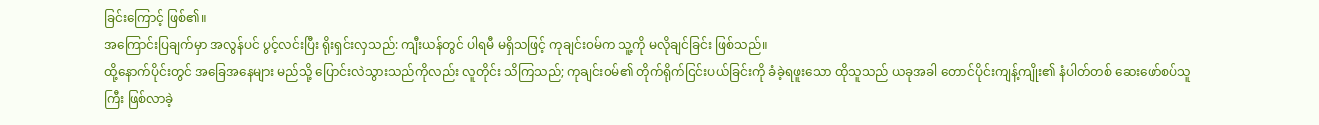ခြင်းကြောင့် ဖြစ်၏။
အကြောင်းပြချက်မှာ အလွန်ပင် ပွင့်လင်းပြီး ရိုးရှင်းလှသည်: ကျီးယန်တွင် ပါရမီ မရှိသဖြင့် ကုချင်း၀မ်က သူ့ကို မလိုချင်ခြင်း ဖြစ်သည်။
ထို့နောက်ပိုင်းတွင် အခြေအနေများ မည်သို့ ပြောင်းလဲသွားသည်ကိုလည်း လူတိုင်း သိကြသည်; ကုချင်း၀မ်၏ တိုက်ရိုက်ငြင်းပယ်ခြင်းကို ခံခဲ့ရဖူးသော ထိုသူသည် ယခုအခါ တောင်ပိုင်းကျန့်ကျိုး၏ နံပါတ်တစ် ဆေးဖော်စပ်သူကြီး ဖြစ်လာခဲ့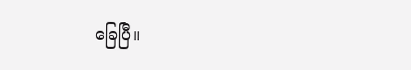ခြေပြီ။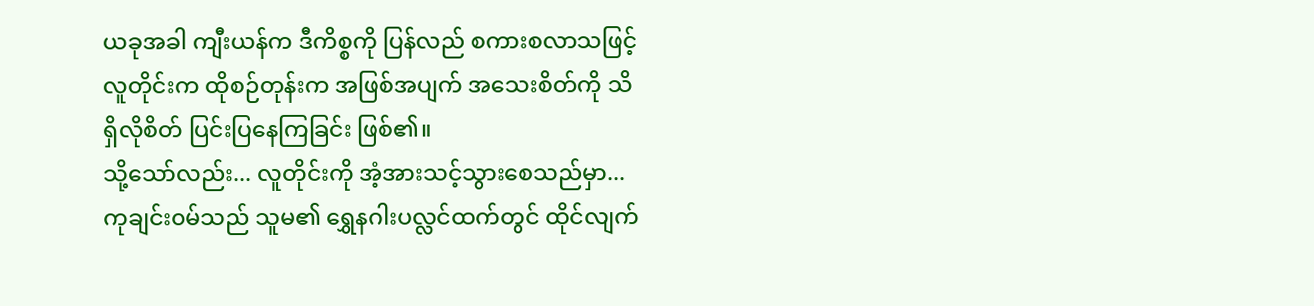ယခုအခါ ကျီးယန်က ဒီကိစ္စကို ပြန်လည် စကားစလာသဖြင့် လူတိုင်းက ထိုစဉ်တုန်းက အဖြစ်အပျက် အသေးစိတ်ကို သိရှိလိုစိတ် ပြင်းပြနေကြခြင်း ဖြစ်၏။
သို့သော်လည်း... လူတိုင်းကို အံ့အားသင့်သွားစေသည်မှာ... ကုချင်း၀မ်သည် သူမ၏ ရွှေနဂါးပလ္လင်ထက်တွင် ထိုင်လျက်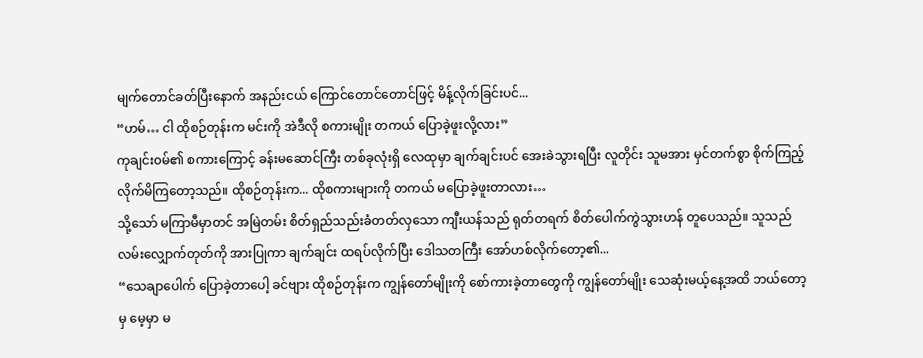မျက်တောင်ခတ်ပြီးနောက် အနည်းငယ် ကြောင်တောင်တောင်ဖြင့် မိန့်လိုက်ခြင်းပင်...
“ဟမ်… ငါ ထိုစဉ်တုန်းက မင်းကို အဲဒီလို စကားမျိုး တကယ် ပြောခဲ့ဖူးလို့လား”
ကုချင်း၀မ်၏ စကားကြောင့် ခန်းမဆောင်ကြီး တစ်ခုလုံးရှိ လေထုမှာ ချက်ချင်းပင် အေးခဲသွားရပြီး လူတိုင်း သူမအား မှင်တက်စွာ စိုက်ကြည့်လိုက်မိကြတော့သည်။ ထိုစဉ်တုန်းက... ထိုစကားများကို တကယ် မပြောခဲ့ဖူးတာလား…
သို့သော် မကြာမီမှာတင် အမြဲတမ်း စိတ်ရှည်သည်းခံတတ်လှသော ကျီးယန်သည် ရုတ်တရက် စိတ်ပေါက်ကွဲသွားဟန် တူပေသည်။ သူသည် လမ်းလျှောက်တုတ်ကို အားပြုကာ ချက်ချင်း ထရပ်လိုက်ပြီး ဒေါသတကြီး အော်ဟစ်လိုက်တော့၏...
“သေချာပေါက် ပြောခဲ့တာပေါ့ ခင်ဗျား ထိုစဉ်တုန်းက ကျွန်တော်မျိုးကို စော်ကားခဲ့တာတွေကို ကျွန်တော်မျိုး သေဆုံးမယ့်နေ့အထိ ဘယ်တော့မှ မေ့မှာ မ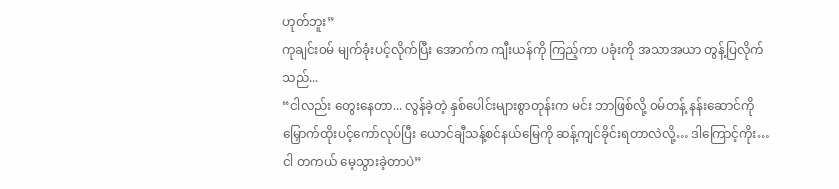ဟုတ်ဘူး”
ကုချင်း၀မ် မျက်ခုံးပင့်လိုက်ပြီး အောက်က ကျီးယန်ကို ကြည့်ကာ ပခုံးကို အသာအယာ တွန့်ပြလိုက်သည်...
“ငါလည်း တွေးနေတာ... လွန်ခဲ့တဲ့ နှစ်ပေါင်းများစွာတုန်းက မင်း ဘာဖြစ်လို့ ၀မ်တန့် နန်းဆောင်ကို မြှောက်ထိုးပင့်ကော်လုပ်ပြီး ယောင်ချီသန့်စင်နယ်မြေကို ဆန့်ကျင်ခိုင်းရတာလဲလို့… ဒါကြောင့်ကိုး…ငါ တကယ် မေ့သွားခဲ့တာပဲ”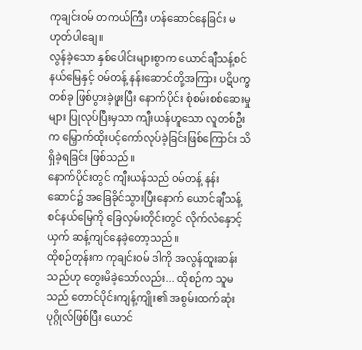ကုချင်း၀မ် တကယ်ကြီး ဟန်ဆောင်နေခြင်း မဟုတ်ပါချေ။
လွန်ခဲ့သော နှစ်ပေါင်းများစွာက ယောင်ချီသန့်စင်နယ်မြေနှင့် ၀မ်တန့် နန်းဆောင်တို့အကြား ပဋိပက္ခတစ်ခု ဖြစ်ပွားခဲ့ဖူးပြီး နောက်ပိုင်း စုံစမ်းစစ်ဆေးမှုများ ပြုလုပ်ပြီးမှသာ ကျီးယန်ဟူသော လူတစ်ဦးက မြှောက်ထိုးပင့်ကော်လုပ်ခဲ့ခြင်းဖြစ်ကြောင်း သိရှိခဲ့ရခြင်း ဖြစ်သည်။
နောက်ပိုင်းတွင် ကျီးယန်သည် ၀မ်တန့် နန်းဆောင်၌ အခြေခိုင်သွားပြီးနောက် ယောင်ချီသန့်စင်နယ်မြေကို ခြေလှမ်းတိုင်းတွင် လိုက်လံနှောင့်ယှက် ဆန့်ကျင်နေခဲ့တော့သည်။
ထိုစဉ်တုန်းက ကုချင်း၀မ် ဒါကို အလွန်ထူးဆန်းသည်ဟု တွေးမိခဲ့သော်လည်း... ထိုစဉ်က သူမသည် တောင်ပိုင်းကျန့်ကျိုး၏ အစွမ်းထက်ဆုံး ပုဂ္ဂိုလ်ဖြစ်ပြီး ယောင်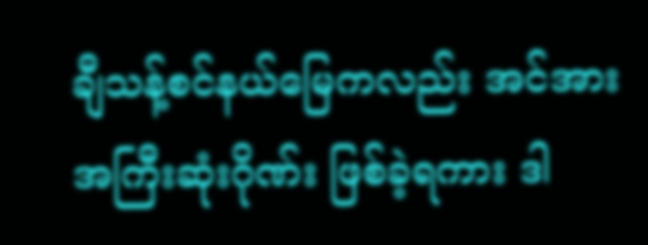ချီသန့်စင်နယ်မြေကလည်း အင်အားအကြီးဆုံးဂိုဏ်း ဖြစ်ခဲ့ရကား ဒါ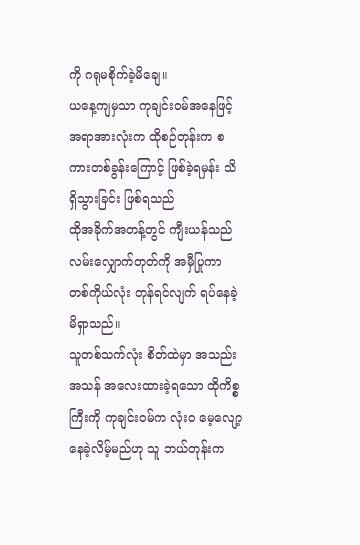ကို ဂရုမစိုက်ခဲ့မိချေ။
ယနေ့ကျမှသာ ကုချင်း၀မ်အနေဖြင့် အရာအားလုံးက ထိုစဉ်တုန်းက စကားတစ်ခွန်းကြောင့် ဖြစ်ခဲ့ရမှန်း သိရှိသွားခြင်း ဖြစ်ရသည်
ထိုအခိုက်အတန့်တွင် ကျီးယန်သည် လမ်းလျှောက်တုတ်ကို အမှီပြုကာ တစ်ကိုယ်လုံး တုန်ရင်လျက် ရပ်နေခဲ့မိရှာသည်။
သူတစ်သက်လုံး စိတ်ထဲမှာ အသည်းအသန် အလေးထားခဲ့ရသော ထိုကိစ္စကြီးကို ကုချင်း၀မ်က လုံးဝ မေ့လျော့နေခဲ့လိမ့်မည်ဟု သူ ဘယ်တုန်းက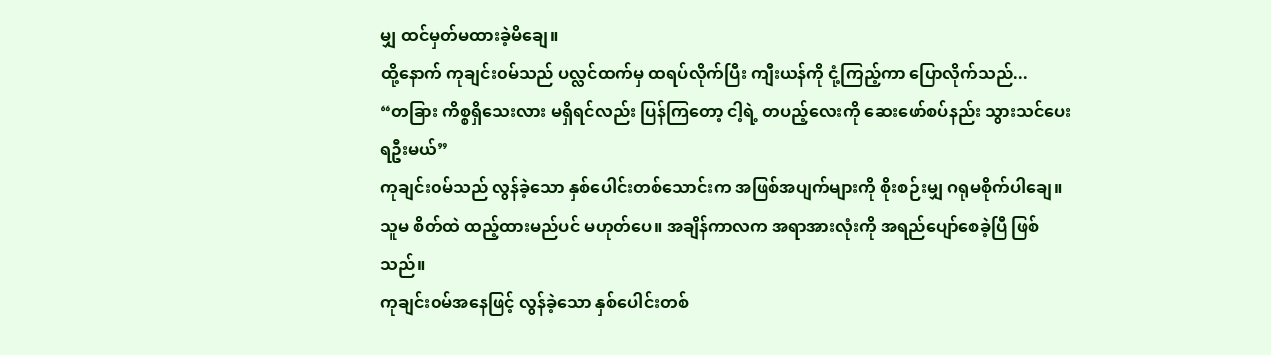မျှ ထင်မှတ်မထားခဲ့မိချေ။
ထို့နောက် ကုချင်း၀မ်သည် ပလ္လင်ထက်မှ ထရပ်လိုက်ပြီး ကျီးယန်ကို ငုံ့ကြည့်ကာ ပြောလိုက်သည်...
“တခြား ကိစ္စရှိသေးလား မရှိရင်လည်း ပြန်ကြတော့ ငါ့ရဲ့ တပည့်လေးကို ဆေးဖော်စပ်နည်း သွားသင်ပေးရဦးမယ်”
ကုချင်း၀မ်သည် လွန်ခဲ့သော နှစ်ပေါင်းတစ်သောင်းက အဖြစ်အပျက်များကို စိုးစဉ်းမျှ ဂရုမစိုက်ပါချေ။
သူမ စိတ်ထဲ ထည့်ထားမည်ပင် မဟုတ်ပေ။ အချိန်ကာလက အရာအားလုံးကို အရည်ပျော်စေခဲ့ပြီ ဖြစ်သည်။
ကုချင်း၀မ်အနေဖြင့် လွန်ခဲ့သော နှစ်ပေါင်းတစ်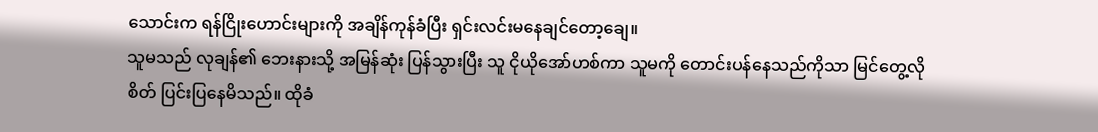သောင်းက ရန်ငြိုးဟောင်းများကို အချိန်ကုန်ခံပြီး ရှင်းလင်းမနေချင်တော့ချေ။
သူမသည် လုချန်၏ ဘေးနားသို့ အမြန်ဆုံး ပြန်သွားပြီး သူ ငိုယိုအော်ဟစ်ကာ သူမကို တောင်းပန်နေသည်ကိုသာ မြင်တွေ့လိုစိတ် ပြင်းပြနေမိသည်။ ထိုခံ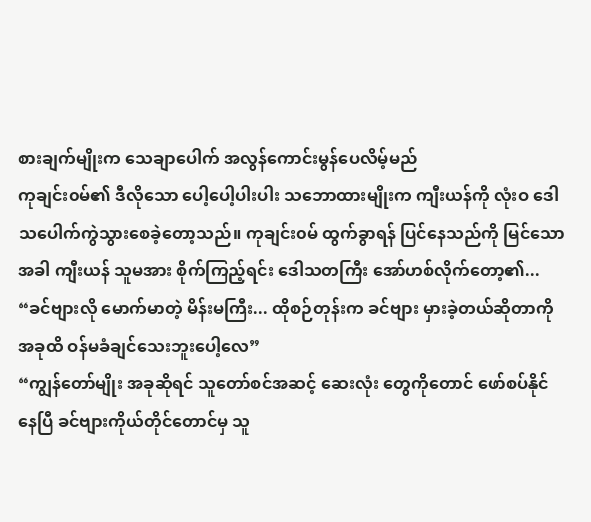စားချက်မျိုးက သေချာပေါက် အလွန်ကောင်းမွန်ပေလိမ့်မည်
ကုချင်း၀မ်၏ ဒီလိုသော ပေါ့ပေါ့ပါးပါး သဘောထားမျိုးက ကျီးယန်ကို လုံးဝ ဒေါသပေါက်ကွဲသွားစေခဲ့တော့သည်။ ကုချင်း၀မ် ထွက်ခွာရန် ပြင်နေသည်ကို မြင်သောအခါ ကျီးယန် သူမအား စိုက်ကြည့်ရင်း ဒေါသတကြီး အော်ဟစ်လိုက်တော့၏...
“ခင်ဗျားလို မောက်မာတဲ့ မိန်းမကြီး... ထိုစဉ်တုန်းက ခင်ဗျား မှားခဲ့တယ်ဆိုတာကို အခုထိ ဝန်မခံချင်သေးဘူးပေါ့လေ”
“ကျွန်တော်မျိုး အခုဆိုရင် သူတော်စင်အဆင့် ဆေးလုံး တွေကိုတောင် ဖော်စပ်နိုင်နေပြီ ခင်ဗျားကိုယ်တိုင်တောင်မှ သူ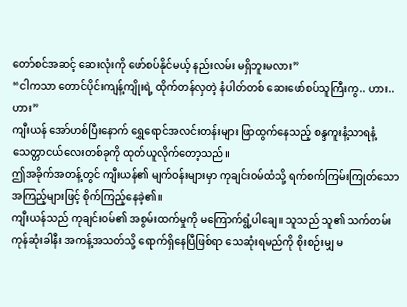တော်စင်အဆင့် ဆေးလုံးကို ဖော်စပ်နိုင်မယ့် နည်းလမ်း မရှိဘူးမလား”
“ငါကသာ တောင်ပိုင်းကျန့်ကျိုးရဲ့ ထိုက်တန်လှတဲ့ နံပါတ်တစ် ဆေးဖော်စပ်သူကြီးကွ.. ဟား..ဟား”
ကျီးယန် အော်ဟစ်ပြီးနောက် ရွှေရောင်အလင်းတန်းများ ဖြာထွက်နေသည့် စန္ဒကူးနံ့သာရနံ့ သေတ္တာငယ်လေးတစ်ခုကို ထုတ်ယူလိုက်တော့သည်။
ဤအခိုက်အတန့်တွင် ကျီးယန်၏ မျက်ဝန်းများမှာ ကုချင်း၀မ်ထံသို့ ရက်စက်ကြမ်းကြုတ်သော အကြည့်များဖြင့် စိုက်ကြည့်နေခဲ့၏။
ကျီးယန်သည် ကုချင်း၀မ်၏ အစွမ်းထက်မှုကို မကြောက်ရွံ့ပါချေ။ သူသည် သူ၏ သက်တမ်း ကုန်ဆုံးခါနီး အကန့်အသတ်သို့ ရောက်ရှိနေပြီဖြစ်ရာ သေဆုံးရမည်ကို စိုးစဉ်းမျှ မ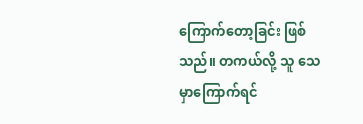ကြောက်တော့ခြင်း ဖြစ်သည်။ တကယ်လို့ သူ သေမှာကြောက်ရင်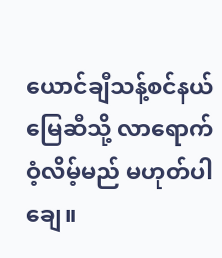ယောင်ချီသန့်စင်နယ်မြေဆီသို့ လာရောက်ဝံ့လိမ့်မည် မဟုတ်ပါချေ။